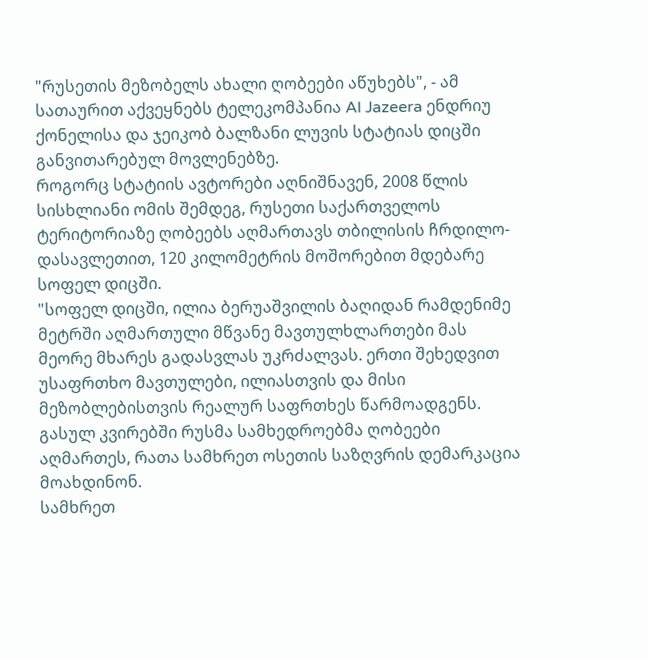"რუსეთის მეზობელს ახალი ღობეები აწუხებს", - ამ სათაურით აქვეყნებს ტელეკომპანია Al Jazeera ენდრიუ ქონელისა და ჯეიკობ ბალზანი ლუვის სტატიას დიცში განვითარებულ მოვლენებზე.
როგორც სტატიის ავტორები აღნიშნავენ, 2008 წლის სისხლიანი ომის შემდეგ, რუსეთი საქართველოს ტერიტორიაზე ღობეებს აღმართავს თბილისის ჩრდილო-დასავლეთით, 120 კილომეტრის მოშორებით მდებარე სოფელ დიცში.
"სოფელ დიცში, ილია ბერუაშვილის ბაღიდან რამდენიმე მეტრში აღმართული მწვანე მავთულხლართები მას მეორე მხარეს გადასვლას უკრძალვას. ერთი შეხედვით უსაფრთხო მავთულები, ილიასთვის და მისი მეზობლებისთვის რეალურ საფრთხეს წარმოადგენს. გასულ კვირებში რუსმა სამხედროებმა ღობეები აღმართეს, რათა სამხრეთ ოსეთის საზღვრის დემარკაცია მოახდინონ.
სამხრეთ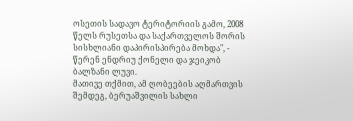ოსეთის სადავო ტერიტორიის გამო, 2008 წელს რუსეთსა და საქართველოს შორის სისხლიანი დაპირისპირება მოხდა", - წერენ ენდრიუ ქონელი და ჯეიკობ ბალზანი ლუვი.
მათივე თქმით, ამ ღობეების აღმართვის შემდეგ, ბერუაშვილის სახლი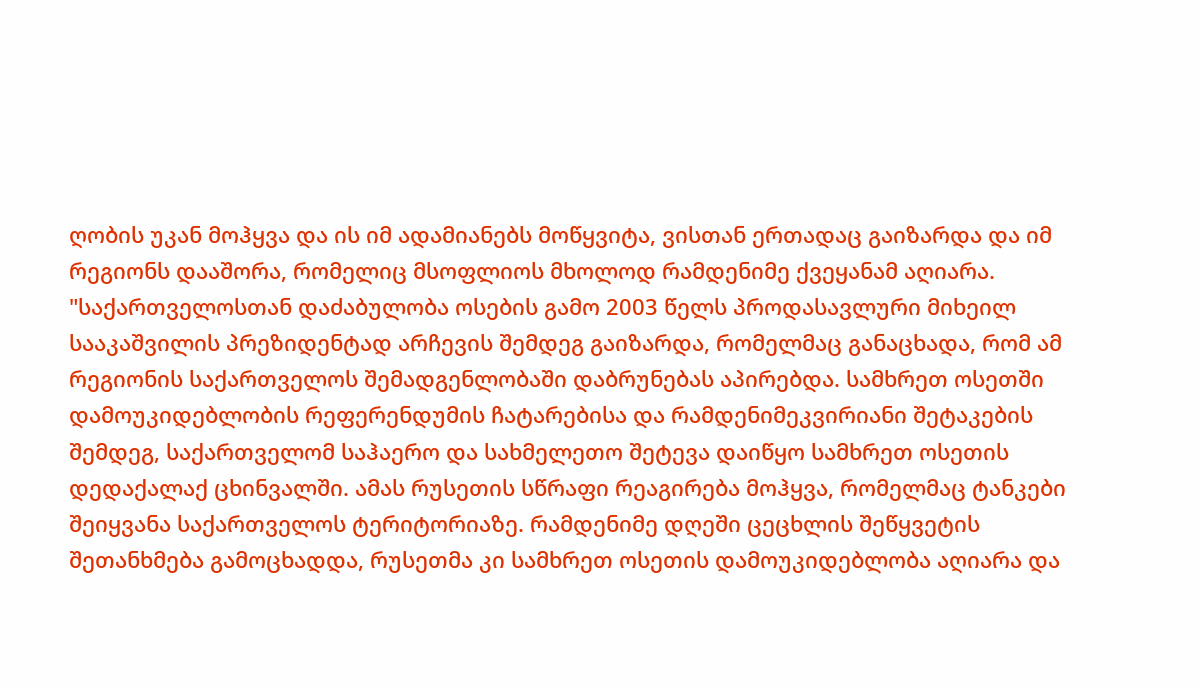ღობის უკან მოჰყვა და ის იმ ადამიანებს მოწყვიტა, ვისთან ერთადაც გაიზარდა და იმ რეგიონს დააშორა, რომელიც მსოფლიოს მხოლოდ რამდენიმე ქვეყანამ აღიარა.
"საქართველოსთან დაძაბულობა ოსების გამო 2003 წელს პროდასავლური მიხეილ სააკაშვილის პრეზიდენტად არჩევის შემდეგ გაიზარდა, რომელმაც განაცხადა, რომ ამ რეგიონის საქართველოს შემადგენლობაში დაბრუნებას აპირებდა. სამხრეთ ოსეთში დამოუკიდებლობის რეფერენდუმის ჩატარებისა და რამდენიმეკვირიანი შეტაკების შემდეგ, საქართველომ საჰაერო და სახმელეთო შეტევა დაიწყო სამხრეთ ოსეთის დედაქალაქ ცხინვალში. ამას რუსეთის სწრაფი რეაგირება მოჰყვა, რომელმაც ტანკები შეიყვანა საქართველოს ტერიტორიაზე. რამდენიმე დღეში ცეცხლის შეწყვეტის შეთანხმება გამოცხადდა, რუსეთმა კი სამხრეთ ოსეთის დამოუკიდებლობა აღიარა და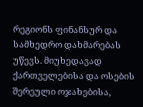რეგიონს ფინანსურ და სამხედრო დახმარებას უწევს. მიუხედავად ქართველებისა და ოსების შერეული ოჯახებისა,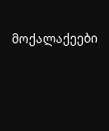მოქალაქეები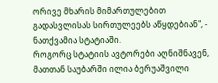ორივე მხარის მიმართულებით გადასვლისას სირთულეებს აწყდებიან", - ნათქვამია სტატიაში.
როგორც სტატიის ავტორები აღნიშნავენ, მათთან საუბარში ილია ბერუაშვილი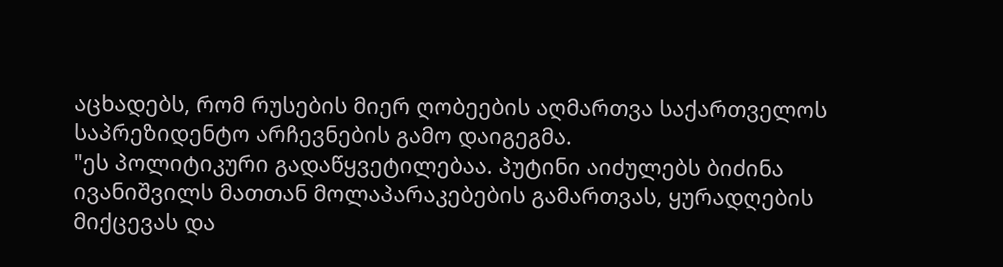აცხადებს, რომ რუსების მიერ ღობეების აღმართვა საქართველოს საპრეზიდენტო არჩევნების გამო დაიგეგმა.
"ეს პოლიტიკური გადაწყვეტილებაა. პუტინი აიძულებს ბიძინა ივანიშვილს მათთან მოლაპარაკებების გამართვას, ყურადღების მიქცევას და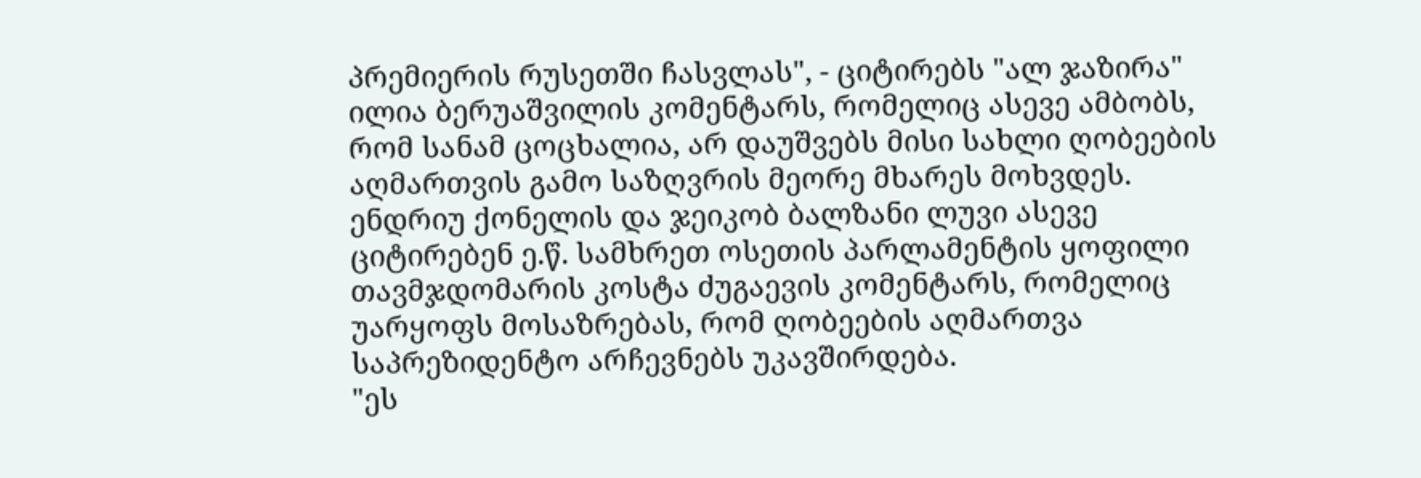პრემიერის რუსეთში ჩასვლას", - ციტირებს "ალ ჯაზირა" ილია ბერუაშვილის კომენტარს, რომელიც ასევე ამბობს, რომ სანამ ცოცხალია, არ დაუშვებს მისი სახლი ღობეების აღმართვის გამო საზღვრის მეორე მხარეს მოხვდეს.
ენდრიუ ქონელის და ჯეიკობ ბალზანი ლუვი ასევე ციტირებენ ე.წ. სამხრეთ ოსეთის პარლამენტის ყოფილი თავმჯდომარის კოსტა ძუგაევის კომენტარს, რომელიც უარყოფს მოსაზრებას, რომ ღობეების აღმართვა საპრეზიდენტო არჩევნებს უკავშირდება.
"ეს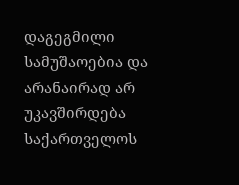დაგეგმილი სამუშაოებია და არანაირად არ უკავშირდება საქართველოს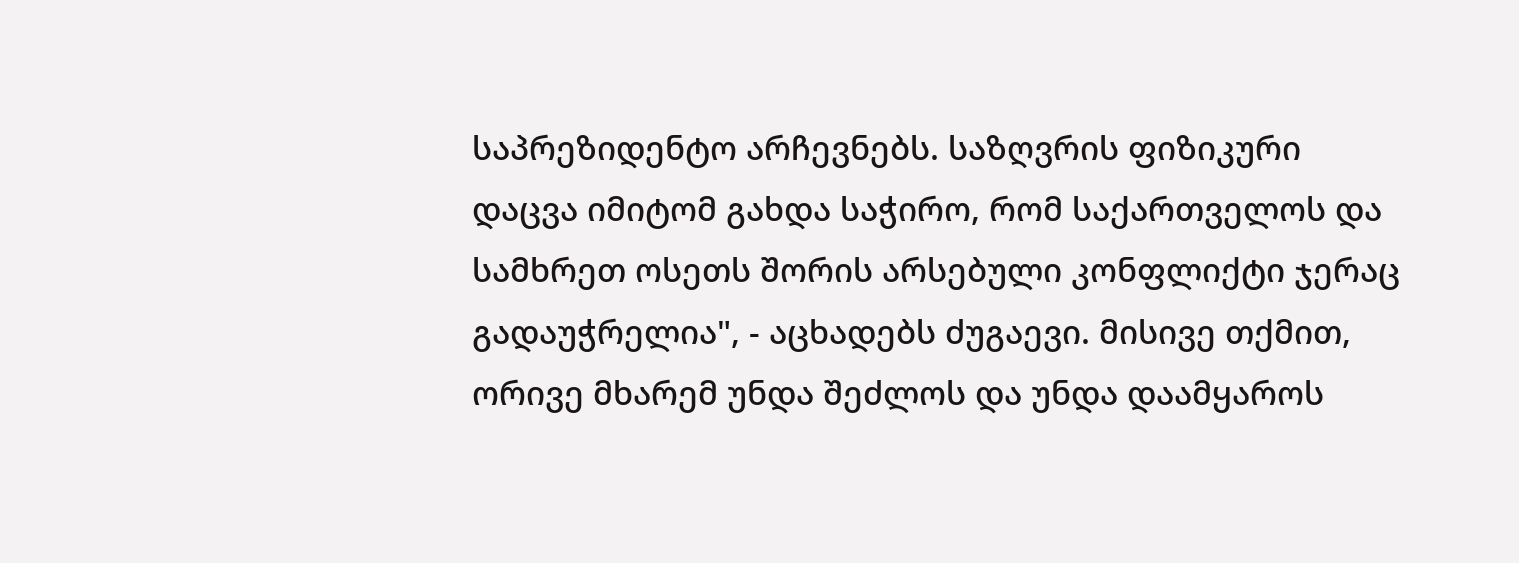საპრეზიდენტო არჩევნებს. საზღვრის ფიზიკური დაცვა იმიტომ გახდა საჭირო, რომ საქართველოს და სამხრეთ ოსეთს შორის არსებული კონფლიქტი ჯერაც გადაუჭრელია", - აცხადებს ძუგაევი. მისივე თქმით, ორივე მხარემ უნდა შეძლოს და უნდა დაამყაროს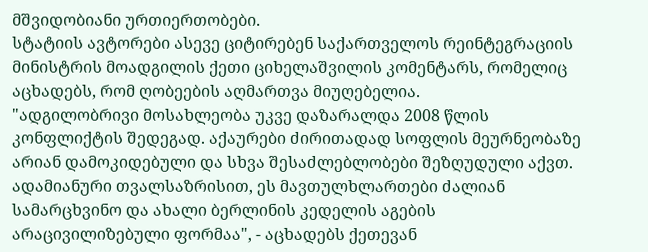მშვიდობიანი ურთიერთობები.
სტატიის ავტორები ასევე ციტირებენ საქართველოს რეინტეგრაციის მინისტრის მოადგილის ქეთი ციხელაშვილის კომენტარს, რომელიც აცხადებს, რომ ღობეების აღმართვა მიუღებელია.
"ადგილობრივი მოსახლეობა უკვე დაზარალდა 2008 წლის კონფლიქტის შედეგად. აქაურები ძირითადად სოფლის მეურნეობაზე არიან დამოკიდებული და სხვა შესაძლებლობები შეზღუდული აქვთ. ადამიანური თვალსაზრისით, ეს მავთულხლართები ძალიან სამარცხვინო და ახალი ბერლინის კედელის აგების არაცივილიზებული ფორმაა", - აცხადებს ქეთევან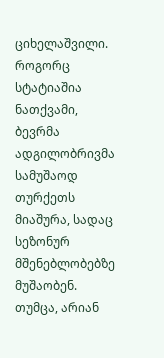ციხელაშვილი.
როგორც სტატიაშია ნათქვამი, ბევრმა ადგილობრივმა სამუშაოდ თურქეთს მიაშურა, სადაც სეზონურ მშენებლობებზე მუშაობენ. თუმცა, არიან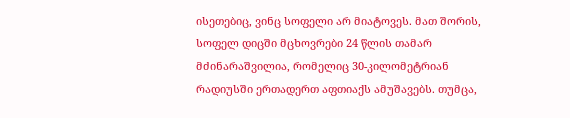ისეთებიც, ვინც სოფელი არ მიატოვეს. მათ შორის, სოფელ დიცში მცხოვრები 24 წლის თამარ მძინარაშვილია, რომელიც 30-კილომეტრიან რადიუსში ერთადერთ აფთიაქს ამუშავებს. თუმცა,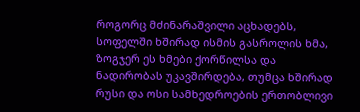როგორც მძინარაშვილი აცხადებს, სოფელში ხშირად ისმის გასროლის ხმა, ზოგჯერ ეს ხმები ქორწილსა და ნადირობას უკავშირდება, თუმცა ხშირად რუსი და ოსი სამხედროების ერთობლივი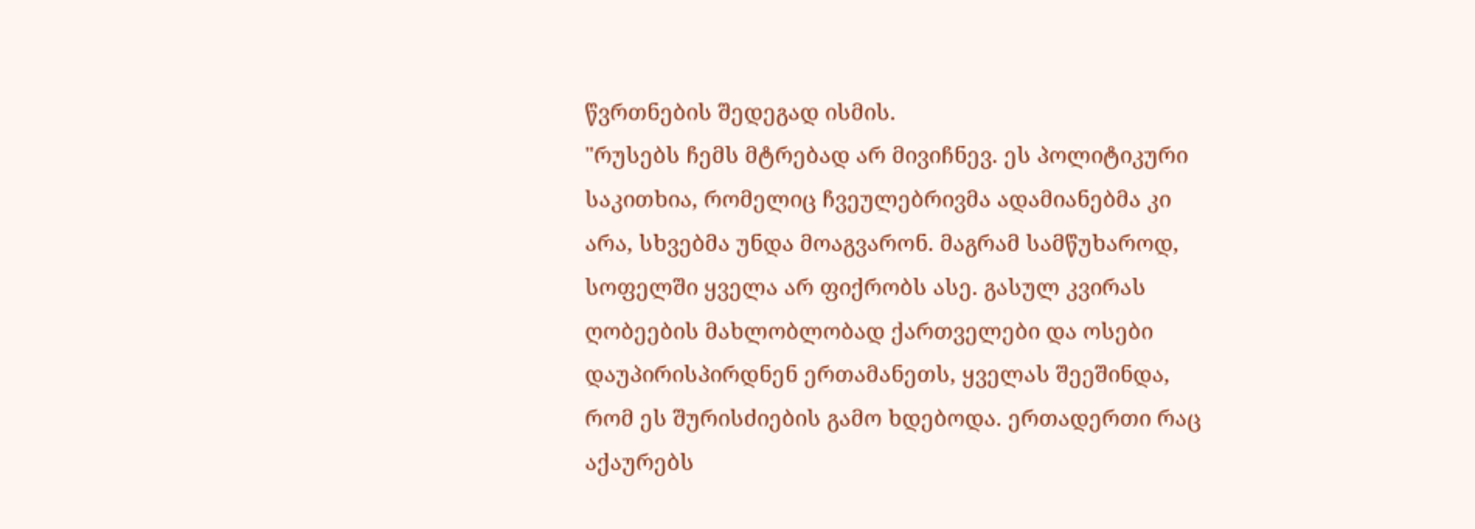წვრთნების შედეგად ისმის.
"რუსებს ჩემს მტრებად არ მივიჩნევ. ეს პოლიტიკური საკითხია, რომელიც ჩვეულებრივმა ადამიანებმა კი არა, სხვებმა უნდა მოაგვარონ. მაგრამ სამწუხაროდ, სოფელში ყველა არ ფიქრობს ასე. გასულ კვირას ღობეების მახლობლობად ქართველები და ოსები დაუპირისპირდნენ ერთამანეთს, ყველას შეეშინდა, რომ ეს შურისძიების გამო ხდებოდა. ერთადერთი რაც აქაურებს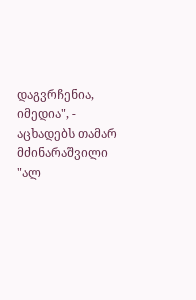დაგვრჩენია, იმედია", - აცხადებს თამარ მძინარაშვილი "ალ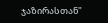ჯაზირასთან"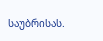საუბრისას.